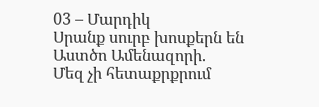03 – Մարդիկ
Սրանք սուրբ խոսքերն են Աստծո Ամենազորի.
Մեզ չի հետաքրքրում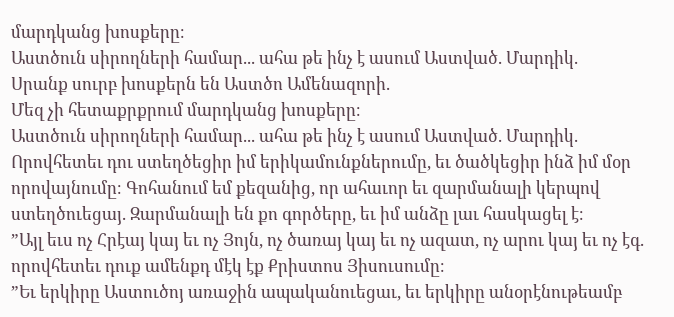մարդկանց խոսքերը։
Աստծուն սիրողների համար... ահա թե ինչ է ասում Աստված. Մարդիկ.
Սրանք սուրբ խոսքերն են Աստծո Ամենազորի.
Մեզ չի հետաքրքրում մարդկանց խոսքերը։
Աստծուն սիրողների համար... ահա թե ինչ է ասում Աստված. Մարդիկ.
Որովհետեւ դու ստեղծեցիր իմ երիկամունքներումը, եւ ծածկեցիր ինձ իմ մօր որովայնումը։ Գոհանում եմ քեզանից, որ ահաւոր եւ զարմանալի կերպով ստեղծուեցայ. Զարմանալի են քո գործերը, եւ իմ անձը լաւ հասկացել է։
”Այլ եւս ոչ Հրէայ կայ եւ ոչ Յոյն, ոչ ծառայ կայ եւ ոչ ազատ, ոչ արու կայ եւ ոչ էգ. որովհետեւ դուք ամենքդ մէկ էք Քրիստոս Յիսուսումը։
”Եւ երկիրը Աստուծոյ առաջին ապականուեցաւ, եւ երկիրը անօրէնութեամբ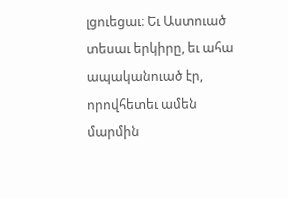լցուեցաւ։ Եւ Աստուած տեսաւ երկիրը, եւ ահա ապականուած էր, որովհետեւ ամեն մարմին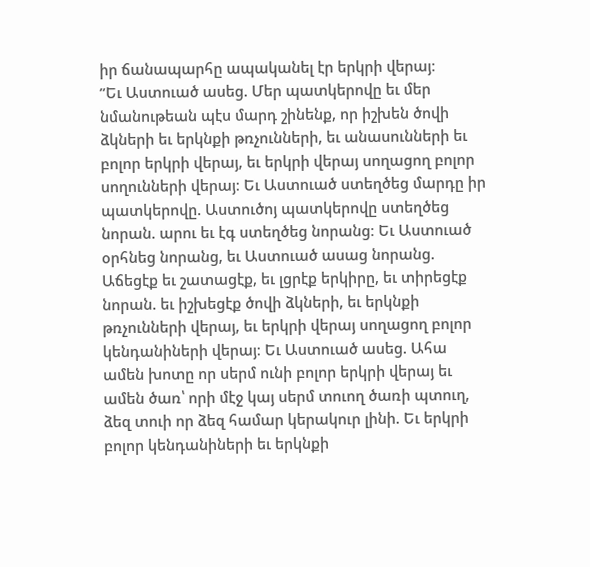իր ճանապարհը ապականել էր երկրի վերայ։
”Եւ Աստուած ասեց. Մեր պատկերովը եւ մեր նմանութեան պէս մարդ շինենք, որ իշխեն ծովի ձկների եւ երկնքի թռչունների, եւ անասունների եւ բոլոր երկրի վերայ, եւ երկրի վերայ սողացող բոլոր սողունների վերայ։ Եւ Աստուած ստեղծեց մարդը իր պատկերովը. Աստուծոյ պատկերովը ստեղծեց նորան. արու եւ էգ ստեղծեց նորանց։ Եւ Աստուած օրհնեց նորանց, եւ Աստուած ասաց նորանց. Աճեցէք եւ շատացէք, եւ լցրէք երկիրը, եւ տիրեցէք նորան. եւ իշխեցէք ծովի ձկների, եւ երկնքի թռչունների վերայ, եւ երկրի վերայ սողացող բոլոր կենդանիների վերայ։ Եւ Աստուած ասեց. Ահա ամեն խոտը որ սերմ ունի բոլոր երկրի վերայ եւ ամեն ծառ՝ որի մէջ կայ սերմ տուող ծառի պտուղ, ձեզ տուի որ ձեզ համար կերակուր լինի. Եւ երկրի բոլոր կենդանիների եւ երկնքի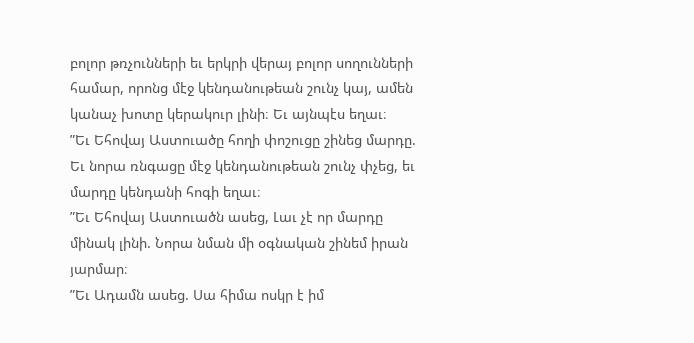բոլոր թռչունների եւ երկրի վերայ բոլոր սողունների համար, որոնց մէջ կենդանութեան շունչ կայ, ամեն կանաչ խոտը կերակուր լինի։ Եւ այնպէս եղաւ։
”Եւ Եհովայ Աստուածը հողի փոշուցը շինեց մարդը. Եւ նորա ռնգացը մէջ կենդանութեան շունչ փչեց, եւ մարդը կենդանի հոգի եղաւ։
”Եւ Եհովայ Աստուածն ասեց, Լաւ չէ որ մարդը մինակ լինի. Նորա նման մի օգնական շինեմ իրան յարմար։
”Եւ Ադամն ասեց. Սա հիմա ոսկր է իմ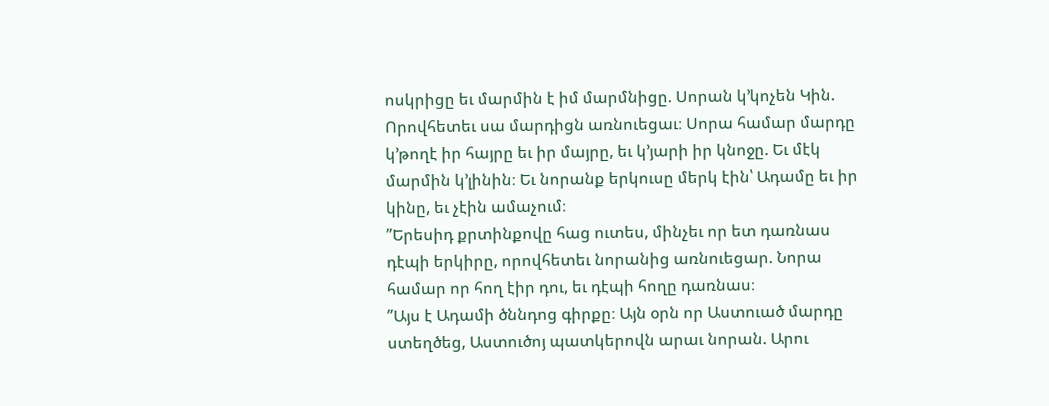ոսկրիցը եւ մարմին է իմ մարմնիցը. Սորան կ’կոչեն Կին. Որովհետեւ սա մարդիցն առնուեցաւ։ Սորա համար մարդը կ’թողէ իր հայրը եւ իր մայրը, եւ կ’յարի իր կնոջը. Եւ մէկ մարմին կ’լինին։ Եւ նորանք երկուսը մերկ էին՝ Ադամը եւ իր կինը, եւ չէին ամաչում։
”Երեսիդ քրտինքովը հաց ուտես, մինչեւ որ ետ դառնաս դէպի երկիրը, որովհետեւ նորանից առնուեցար. Նորա համար որ հող էիր դու, եւ դէպի հողը դառնաս։
”Այս է Ադամի ծննդոց գիրքը։ Այն օրն որ Աստուած մարդը ստեղծեց, Աստուծոյ պատկերովն արաւ նորան. Արու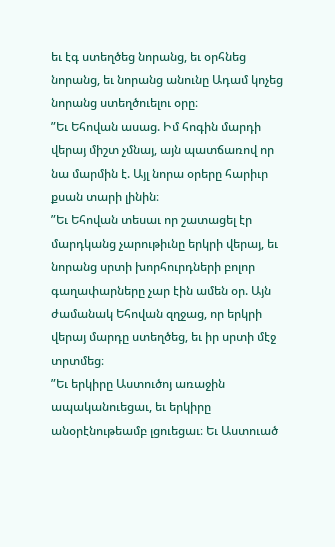եւ էգ ստեղծեց նորանց, եւ օրհնեց նորանց, եւ նորանց անունը Ադամ կոչեց նորանց ստեղծուելու օրը։
”Եւ Եհովան ասաց. Իմ հոգին մարդի վերայ միշտ չմնայ, այն պատճառով որ նա մարմին է. Այլ նորա օրերը հարիւր քսան տարի լինին։
”Եւ Եհովան տեսաւ որ շատացել էր մարդկանց չարութիւնը երկրի վերայ, եւ նորանց սրտի խորհուրդների բոլոր գաղափարները չար էին ամեն օր. Այն ժամանակ Եհովան զղջաց, որ երկրի վերայ մարդը ստեղծեց, եւ իր սրտի մէջ տրտմեց։
”Եւ երկիրը Աստուծոյ առաջին ապականուեցաւ, եւ երկիրը անօրէնութեամբ լցուեցաւ։ Եւ Աստուած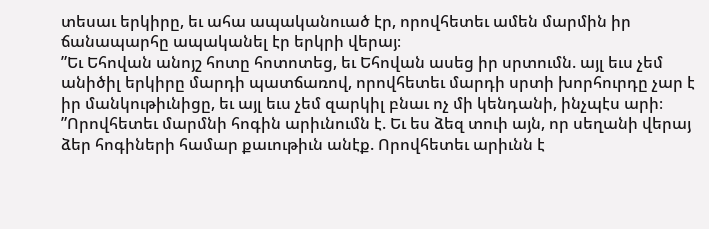տեսաւ երկիրը, եւ ահա ապականուած էր, որովհետեւ ամեն մարմին իր ճանապարհը ապականել էր երկրի վերայ։
”Եւ Եհովան անոյշ հոտը հոտոտեց, եւ Եհովան ասեց իր սրտումն. այլ եւս չեմ անիծիլ երկիրը մարդի պատճառով, որովհետեւ մարդի սրտի խորհուրդը չար է իր մանկութիւնիցը, եւ այլ եւս չեմ զարկիլ բնաւ ոչ մի կենդանի, ինչպէս արի։
”Որովհետեւ մարմնի հոգին արիւնումն է. Եւ ես ձեզ տուի այն, որ սեղանի վերայ ձեր հոգիների համար քաւութիւն անէք. Որովհետեւ արիւնն է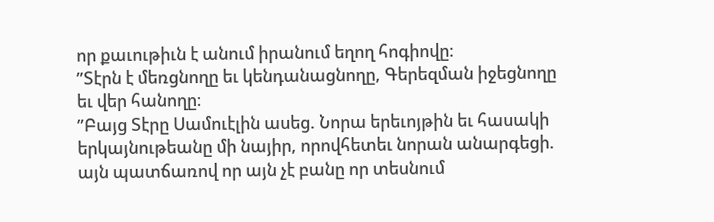որ քաւութիւն է անում իրանում եղող հոգիովը։
”Տէրն է մեռցնողը եւ կենդանացնողը, Գերեզման իջեցնողը եւ վեր հանողը։
”Բայց Տէրը Սամուէլին ասեց. Նորա երեւոյթին եւ հասակի երկայնութեանը մի նայիր, որովհետեւ նորան անարգեցի. այն պատճառով որ այն չէ բանը որ տեսնում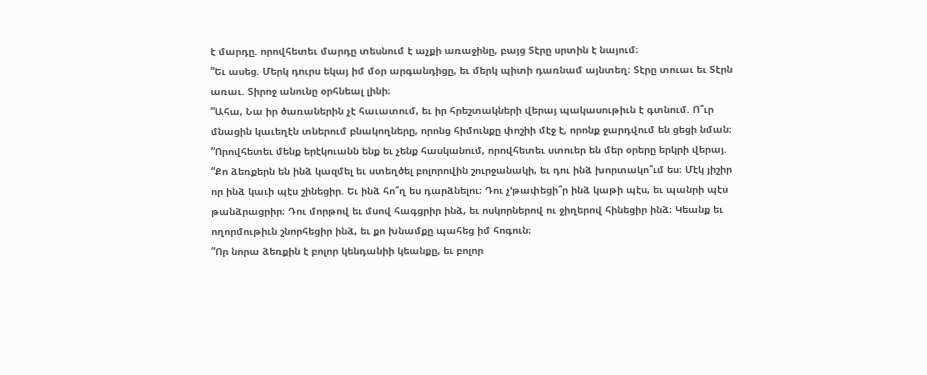է մարդը. որովհետեւ մարդը տեսնում է աչքի առաջինը, բայց Տէրը սրտին է նայում։
”Եւ ասեց. Մերկ դուրս եկայ իմ մօր արգանդիցը, եւ մերկ պիտի դառնամ այնտեղ։ Տէրը տուաւ եւ Տէրն առաւ. Տիրոջ անունը օրհնեալ լինի։
”Ահա, Նա իր ծառաներին չէ հաւատում, եւ իր հրեշտակների վերայ պակասութիւն է գտնում. Ո՞ւր մնացին կաւեղէն տներում բնակողները, որոնց հիմունքը փոշիի մէջ է, որոնք ջարդվում են ցեցի նման։
”Որովհետեւ մենք երէկուանն ենք եւ չենք հասկանում, որովհետեւ ստուեր են մեր օրերը երկրի վերայ.
”Քո ձեռքերն են ինձ կազմել եւ ստեղծել բոլորովին շուրջանակի, եւ դու ինձ խորտակո՞ւմ ես։ Մէկ յիշիր որ ինձ կաւի պէս շինեցիր. Եւ ինձ հո՞ղ ես դարձնելու։ Դու չ’թափեցի՞ր ինձ կաթի պէս, եւ պանրի պէս թանձրացրիր։ Դու մորթով եւ մսով հագցրիր ինձ, եւ ոսկորներով ու ջիղերով հինեցիր ինձ։ Կեանք եւ ողորմութիւն շնորհեցիր ինձ, եւ քո խնամքը պահեց իմ հոգուն։
”Որ նորա ձեռքին է բոլոր կենդանիի կեանքը, եւ բոլոր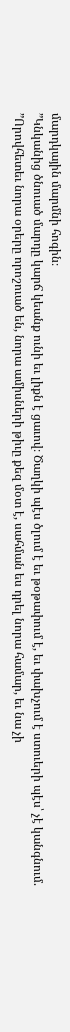մարդկային մարմնի հոգին։
”Կնկանից ծնուած մարդը կարճ կեանք ունի եւ լիքն է ցաւով։ Ծաղկի պէս ծլում է եւ թօթափում է, եւ փախչում է ստուերի պէս՝ չէ կանգնում.
”Որովհետեւ նորա օրերը որոշուած են, նորա ամիսների թիւը քեզ մօտ է, սահման ես դրել նորա համար, եւ նա չի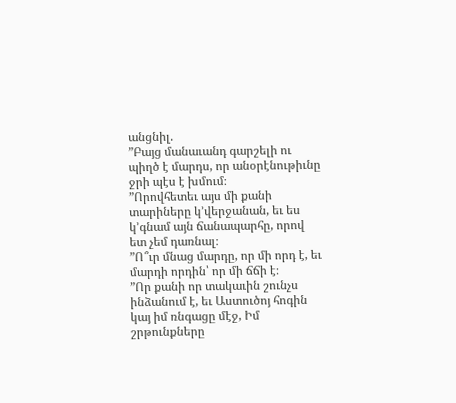անցնիլ.
”Բայց մանաւանդ գարշելի ու պիղծ է մարդս, որ անօրէնութիւնը ջրի պէս է խմում։
”Որովհետեւ այս մի քանի տարիները կ’վերջանան, եւ ես կ’գնամ այն ճանապարհը, որով ետ չեմ դառնալ։
”Ո՞ւր մնաց մարդը, որ մի որդ է, եւ մարդի որդին՝ որ մի ճճի է։
”Որ քանի որ տակաւին շունչս ինձանում է, եւ Աստուծոյ հոգին կայ իմ ռնգացը մէջ, Իմ շրթունքները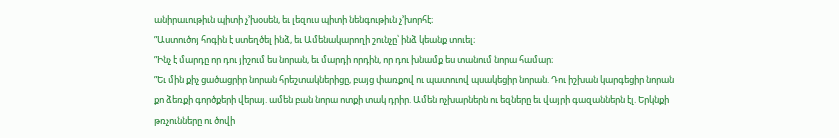անիրաւութիւն պիտի չ’խօսեն, եւ լեզուս պիտի նենգութիւն չ’խորհէ։
”Աստուծոյ հոգին է ստեղծել ինձ, եւ Ամենակարողի շունչը՝ ինձ կեանք տուել։
”Ինչ է մարդը որ դու յիշում ես նորան, եւ մարդի որդին, որ դու խնամք ես տանում նորա համար։
”Եւ մին քիչ ցածացրիր նորան հրեշտակներիցը, բայց փառքով ու պատուով պսակեցիր նորան. Դու իշխան կարգեցիր նորան քո ձեռքի գործքերի վերայ. ամեն բան նորա ոտքի տակ դրիր. Ամեն ոչխարներն ու եզները եւ վայրի գազաններն էլ. Երկնքի թռչունները ու ծովի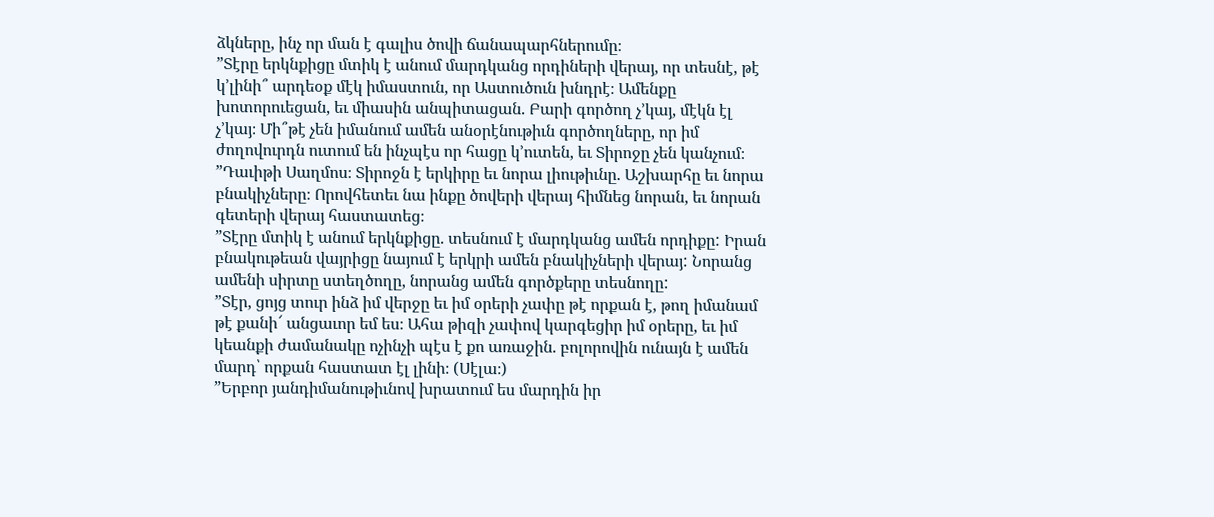ձկները, ինչ որ ման է գալիս ծովի ճանապարհներումը։
”Տէրը երկնքիցը մտիկ է անում մարդկանց որդիների վերայ, որ տեսնէ, թէ կ’լինի՞ արդեօք մէկ իմաստուն, որ Աստուծուն խնդրէ։ Ամենքը խոտորուեցան, եւ միասին անպիտացան. Բարի գործող չ’կայ, մէկն էլ չ’կայ։ Մի՞թէ չեն իմանում ամեն անօրէնութիւն գործողները, որ իմ ժողովուրդն ուտում են ինչպէս որ հացը կ’ուտեն, եւ Տիրոջը չեն կանչում։
”Դաւիթի Սաղմոս։ Տիրոջն է երկիրը եւ նորա լիութիւնը. Աշխարհը եւ նորա բնակիչները։ Որովհետեւ նա ինքը ծովերի վերայ հիմնեց նորան, եւ նորան գետերի վերայ հաստատեց։
”Տէրը մտիկ է անում երկնքիցը. տեսնում է մարդկանց ամեն որդիքը: Իրան բնակութեան վայրիցը նայում է երկրի ամեն բնակիչների վերայ: Նորանց ամենի սիրտը ստեղծողը, նորանց ամեն գործքերը տեսնողը:
”Տէր, ցոյց տուր ինձ իմ վերջը եւ իմ օրերի չափը թէ որքան է, թող իմանամ թէ քանի՜ անցաւոր եմ ես։ Ահա թիզի չափով կարգեցիր իմ օրերը, եւ իմ կեանքի ժամանակը ոչինչի պէս է քո առաջին. բոլորովին ունայն է ամեն մարդ՝ որքան հաստատ էլ լինի։ (Սէլա։)
”Երբոր յանդիմանութիւնով խրատում ես մարդին իր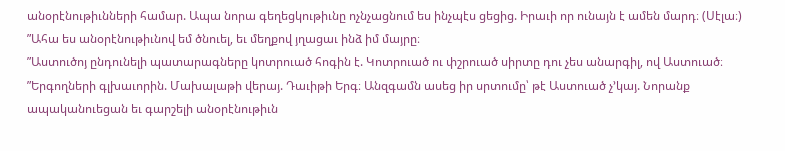անօրէնութիւնների համար. Ապա նորա գեղեցկութիւնը ոչնչացնում ես ինչպէս ցեցից. Իրաւի որ ունայն է ամեն մարդ։ (Սէլա։)
”Ահա ես անօրէնութիւնով եմ ծնուել, եւ մեղքով յղացաւ ինձ իմ մայրը։
”Աստուծոյ ընդունելի պատարագները կոտրուած հոգին է. Կոտրուած ու փշրուած սիրտը դու չես անարգիլ, ով Աստուած։
”Երգողների գլխաւորին. Մախալաթի վերայ. Դաւիթի Երգ։ Անզգամն ասեց իր սրտումը՝ թէ Աստուած չ’կայ. Նորանք ապականուեցան եւ գարշելի անօրէնութիւն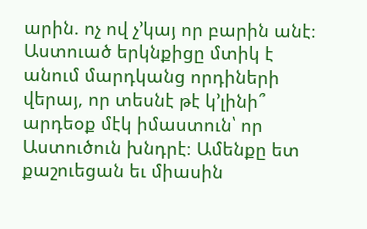արին. ոչ ով չ’կայ որ բարին անէ։ Աստուած երկնքիցը մտիկ է անում մարդկանց որդիների վերայ, որ տեսնէ թէ կ’լինի՞ արդեօք մէկ իմաստուն՝ որ Աստուծուն խնդրէ։ Ամենքը ետ քաշուեցան եւ միասին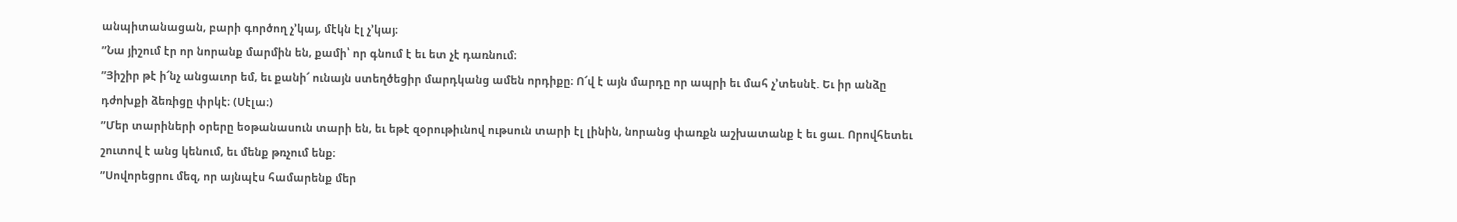անպիտանացան, բարի գործող չ’կայ, մէկն էլ չ’կայ։
”Նա յիշում էր որ նորանք մարմին են, քամի՝ որ գնում է եւ ետ չէ դառնում։
”Յիշիր թէ ի՜նչ անցաւոր եմ, եւ քանի՜ ունայն ստեղծեցիր մարդկանց ամեն որդիքը։ Ո՜վ է այն մարդը որ ապրի եւ մահ չ’տեսնէ. Եւ իր անձը դժոխքի ձեռիցը փրկէ։ (Սէլա։)
”Մեր տարիների օրերը եօթանասուն տարի են, եւ եթէ զօրութիւնով ութսուն տարի էլ լինին, նորանց փառքն աշխատանք է եւ ցաւ. Որովհետեւ շուտով է անց կենում, եւ մենք թռչում ենք։
”Սովորեցրու մեզ, որ այնպէս համարենք մեր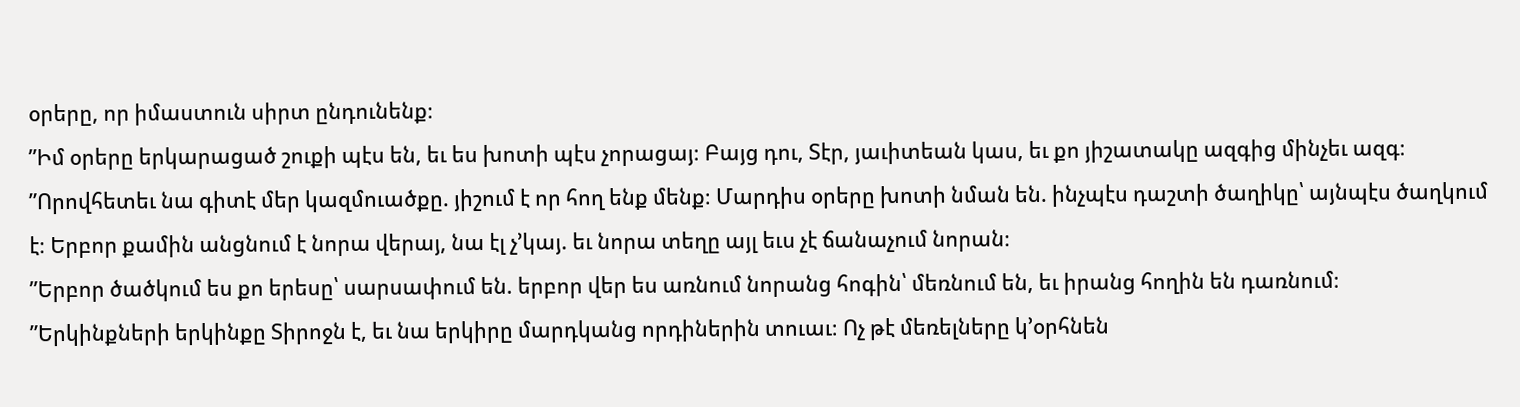օրերը, որ իմաստուն սիրտ ընդունենք։
”Իմ օրերը երկարացած շուքի պէս են, եւ ես խոտի պէս չորացայ։ Բայց դու, Տէր, յաւիտեան կաս, եւ քո յիշատակը ազգից մինչեւ ազգ։
”Որովհետեւ նա գիտէ մեր կազմուածքը. յիշում է որ հող ենք մենք։ Մարդիս օրերը խոտի նման են. ինչպէս դաշտի ծաղիկը՝ այնպէս ծաղկում է։ Երբոր քամին անցնում է նորա վերայ, նա էլ չ’կայ. եւ նորա տեղը այլ եւս չէ ճանաչում նորան։
”Երբոր ծածկում ես քո երեսը՝ սարսափում են. երբոր վեր ես առնում նորանց հոգին՝ մեռնում են, եւ իրանց հողին են դառնում։
”Երկինքների երկինքը Տիրոջն է, եւ նա երկիրը մարդկանց որդիներին տուաւ։ Ոչ թէ մեռելները կ’օրհնեն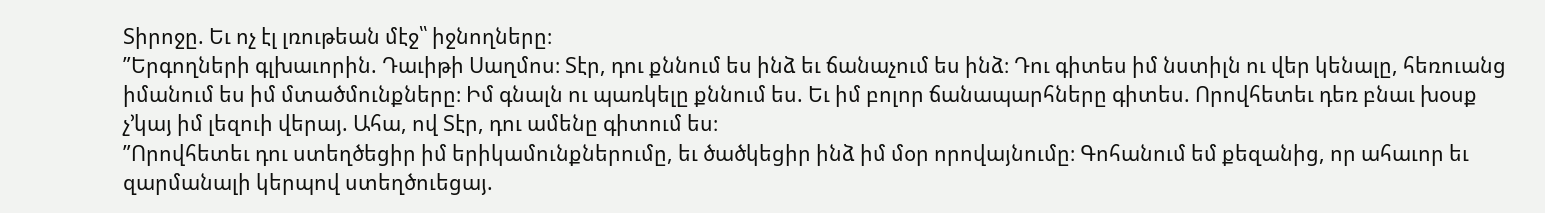Տիրոջը. Եւ ոչ էլ լռութեան մէջ՝՝ իջնողները։
”Երգողների գլխաւորին. Դաւիթի Սաղմոս։ Տէր, դու քննում ես ինձ եւ ճանաչում ես ինձ։ Դու գիտես իմ նստիլն ու վեր կենալը, հեռուանց իմանում ես իմ մտածմունքները։ Իմ գնալն ու պառկելը քննում ես. Եւ իմ բոլոր ճանապարհները գիտես. Որովհետեւ դեռ բնաւ խօսք չ’կայ իմ լեզուի վերայ. Ահա, ով Տէր, դու ամենը գիտում ես։
”Որովհետեւ դու ստեղծեցիր իմ երիկամունքներումը, եւ ծածկեցիր ինձ իմ մօր որովայնումը։ Գոհանում եմ քեզանից, որ ահաւոր եւ զարմանալի կերպով ստեղծուեցայ.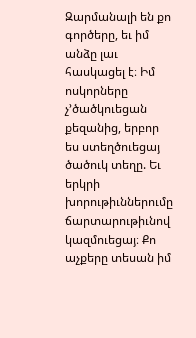Զարմանալի են քո գործերը, եւ իմ անձը լաւ հասկացել է։ Իմ ոսկորները չ’ծածկուեցան քեզանից, երբոր ես ստեղծուեցայ ծածուկ տեղը. Եւ երկրի խորութիւններումը ճարտարութիւնով կազմուեցայ։ Քո աչքերը տեսան իմ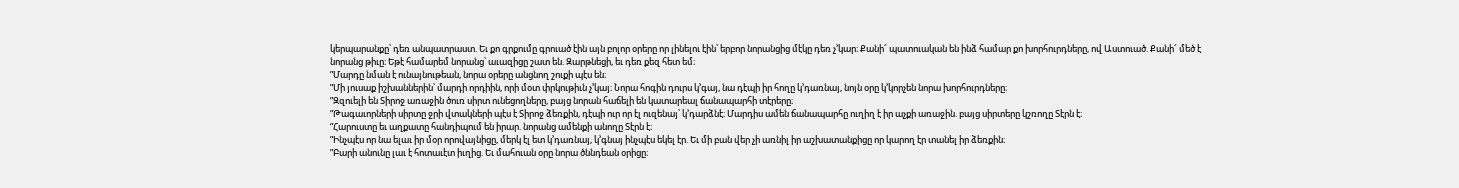կերպարանքը՝ դեռ անպատրաստ. Եւ քո գրքումը գրուած էին այն բոլոր օրերը որ լինելու էին՝ երբոր նորանցից մէկը դեռ չ’կար։ Քանի՜ պատուական են ինձ համար քո խորհուրդները, ով Աստուած. Քանի՜ մեծ է նորանց թիւը։ Եթէ համարեմ նորանց՝ աւազիցը շատ են. Զարթնեցի, եւ դեռ քեզ հետ եմ։
”Մարդը նման է ունայնութեան, նորա օրերը անցնող շուքի պէս են։
”Մի յուսաք իշխաններին՝ մարդի որդիին, որի մօտ փրկութիւն չ’կայ։ Նորա հոգին դուրս կ’գայ, նա դէպի իր հողը կ’դառնայ, նոյն օրը կ’կորչեն նորա խորհուրդները։
”Զզուելի են Տիրոջ առաջին ծուռ սիրտ ունեցողները, բայց նորան հաճելի են կատարեալ ճանապարհի տէրերը։
”Թագաւորների սիրտը ջրի վտակների պէս է Տիրոջ ձեռքին, դէպի ուր որ էլ ուզենայ՝ կ’դարձնէ։ Մարդիս ամեն ճանապարհը ուղիղ է իր աչքի առաջին. բայց սիրտերը կշռողը Տէրն է։
”Հարուստը եւ աղքատը հանդիպում են իրար. նորանց ամենքի անողը Տէրն է։
”Ինչպէս որ նա ելաւ իր մօր որովայնիցը, մերկ էլ ետ կ’դառնայ, կ’գնայ ինչպէս եկել էր. Եւ մի բան վեր չի առնիլ իր աշխատանքիցը որ կարող էր տանել իր ձեռքին։
”Բարի անունը լաւ է հոտաւէտ իւղից. Եւ մահուան օրը նորա ծննդեան օրիցը։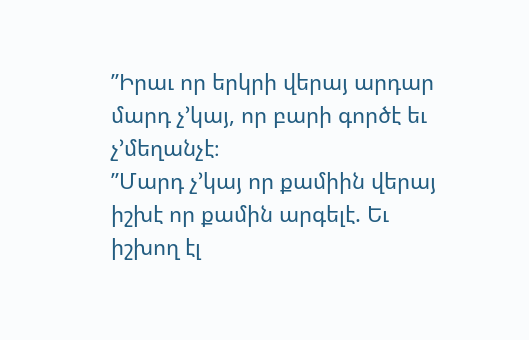”Իրաւ որ երկրի վերայ արդար մարդ չ’կայ, որ բարի գործէ եւ չ’մեղանչէ։
”Մարդ չ’կայ որ քամիին վերայ իշխէ որ քամին արգելէ. Եւ իշխող էլ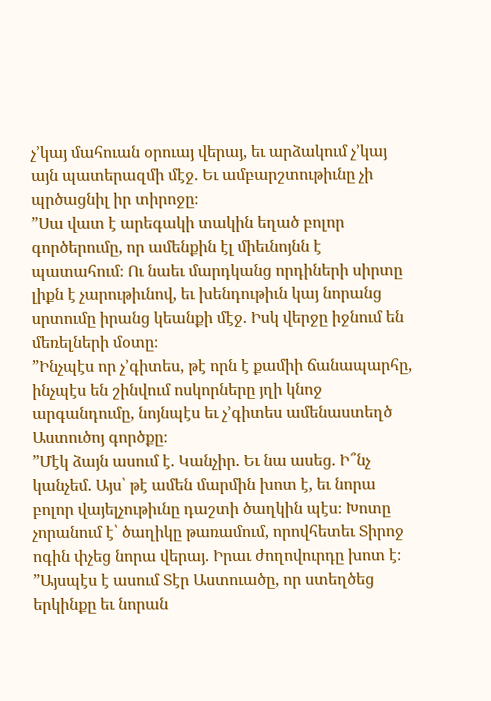չ’կայ մահուան օրուայ վերայ, եւ արձակում չ’կայ այն պատերազմի մէջ. Եւ ամբարշտութիւնը չի պրծացնիլ իր տիրոջը։
”Սա վատ է արեգակի տակին եղած բոլոր գործերումը, որ ամենքին էլ միեւնոյնն է պատահում։ Ու նաեւ մարդկանց որդիների սիրտը լիքն է չարութիւնով, եւ խենդութիւն կայ նորանց սրտումը իրանց կեանքի մէջ. Իսկ վերջը իջնում են մեռելների մօտը։
”Ինչպէս որ չ’գիտես, թէ որն է քամիի ճանապարհը, ինչպէս են շինվում ոսկորները յղի կնոջ արգանդումը, նոյնպէս եւ չ’գիտես ամենաստեղծ Աստուծոյ գործքը։
”Մէկ ձայն ասում է. Կանչիր. Եւ նա ասեց. Ի՞նչ կանչեմ. Այս՝ թէ ամեն մարմին խոտ է, եւ նորա բոլոր վայելչութիւնը դաշտի ծաղկին պէս։ Խոտը չորանում է՝ ծաղիկը թառամում, որովհետեւ Տիրոջ ոգին փչեց նորա վերայ. Իրաւ ժողովուրդը խոտ է։
”Այսպէս է ասում Տէր Աստուածը, որ ստեղծեց երկինքը եւ նորան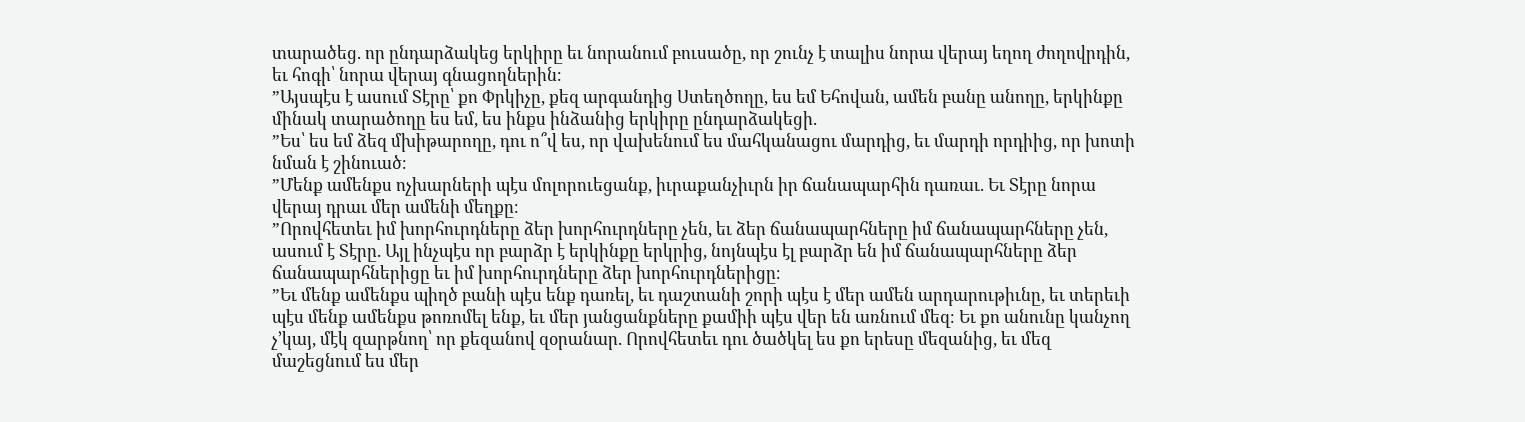տարածեց. որ ընդարձակեց երկիրը եւ նորանում բուսածը, որ շունչ է տալիս նորա վերայ եղող ժողովրդին, եւ հոգի՝ նորա վերայ գնացողներին։
”Այսպէս է ասում Տէրը՝ քո Փրկիչը, քեզ արգանդից Ստեղծողը, ես եմ Եհովան, ամեն բանը անողը, երկինքը մինակ տարածողը ես եմ, ես ինքս ինձանից երկիրը ընդարձակեցի.
”Ես՝ ես եմ ձեզ մխիթարողը, դու ո՞վ ես, որ վախենում ես մահկանացու մարդից, եւ մարդի որդիից, որ խոտի նման է շինուած։
”Մենք ամենքս ոչխարների պէս մոլորուեցանք, իւրաքանչիւրն իր ճանապարհին դառաւ. Եւ Տէրը նորա վերայ դրաւ մեր ամենի մեղքը։
”Որովհետեւ իմ խորհուրդները ձեր խորհուրդները չեն, եւ ձեր ճանապարհները իմ ճանապարհները չեն, ասում է Տէրը. Այլ ինչպէս որ բարձր է երկինքը երկրից, նոյնպէս էլ բարձր են իմ ճանապարհները ձեր ճանապարհներիցը եւ իմ խորհուրդները ձեր խորհուրդներիցը։
”Եւ մենք ամենքս պիղծ բանի պէս ենք դառել, եւ դաշտանի շորի պէս է մեր ամեն արդարութիւնը, եւ տերեւի պէս մենք ամենքս թոռոմել ենք, եւ մեր յանցանքները քամիի պէս վեր են առնում մեզ։ Եւ քո անունը կանչող չ’կայ, մէկ զարթնող՝ որ քեզանով զօրանար. Որովհետեւ դու ծածկել ես քո երեսը մեզանից, եւ մեզ մաշեցնում ես մեր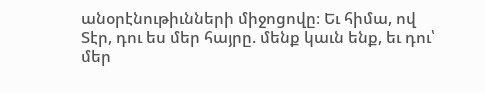անօրէնութիւնների միջոցովը։ Եւ հիմա, ով Տէր, դու ես մեր հայրը. մենք կաւն ենք, եւ դու՝ մեր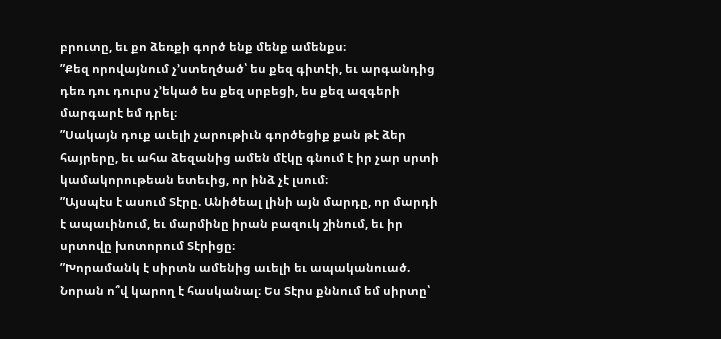բրուտը, եւ քո ձեռքի գործ ենք մենք ամենքս։
”Քեզ որովայնում չ’ստեղծած՝ ես քեզ գիտէի, եւ արգանդից դեռ դու դուրս չ’եկած ես քեզ սրբեցի, ես քեզ ազգերի մարգարէ եմ դրել։
”Սակայն դուք աւելի չարութիւն գործեցիք քան թէ ձեր հայրերը, եւ ահա ձեզանից ամեն մէկը գնում է իր չար սրտի կամակորութեան ետեւից, որ ինձ չէ լսում։
”Այսպէս է ասում Տէրը. Անիծեալ լինի այն մարդը, որ մարդի է ապաւինում, եւ մարմինը իրան բազուկ շինում, եւ իր սրտովը խոտորում Տէրիցը։
”Խորամանկ է սիրտն ամենից աւելի եւ ապականուած. Նորան ո՞վ կարող է հասկանալ։ Ես Տէրս քննում եմ սիրտը՝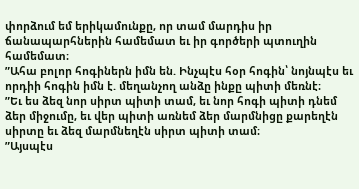փորձում եմ երիկամունքը, որ տամ մարդիս իր ճանապարհներին համեմատ եւ իր գործերի պտուղին համեմատ։
”Ահա բոլոր հոգիներն իմն են. Ինչպէս հօր հոգին՝ նոյնպէս եւ որդիի հոգին իմն է. մեղանչող անձը ինքը պիտի մեռնէ։
”Եւ ես ձեզ նոր սիրտ պիտի տամ, եւ նոր հոգի պիտի դնեմ ձեր միջումը, եւ վեր պիտի առնեմ ձեր մարմնիցը քարեղէն սիրտը եւ ձեզ մարմնեղէն սիրտ պիտի տամ։
”Այսպէս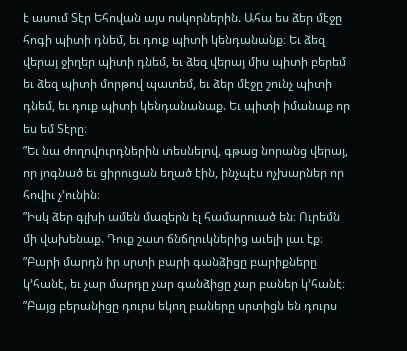է ասում Տէր Եհովան այս ոսկորներին. Ահա ես ձեր մէջը հոգի պիտի դնեմ, եւ դուք պիտի կենդանանք։ Եւ ձեզ վերայ ջիղեր պիտի դնեմ, եւ ձեզ վերայ միս պիտի բերեմ եւ ձեզ պիտի մորթով պատեմ, եւ ձեր մէջը շունչ պիտի դնեմ, եւ դուք պիտի կենդանանաք. Եւ պիտի իմանաք որ ես եմ Տէրը։
”Եւ նա ժողովուրդներին տեսնելով, գթաց նորանց վերայ, որ յոգնած եւ ցիրուցան եղած էին, ինչպէս ոչխարներ որ հովիւ չ’ունին։
”Իսկ ձեր գլխի ամեն մազերն էլ համարուած են։ Ուրեմն մի վախենաք. Դուք շատ ճնճղուկներից աւելի լաւ էք։
”Բարի մարդն իր սրտի բարի գանձիցը բարիքները կ’հանէ, եւ չար մարդը չար գանձիցը չար բաներ կ’հանէ։
”Բայց բերանիցը դուրս եկող բաները սրտիցն են դուրս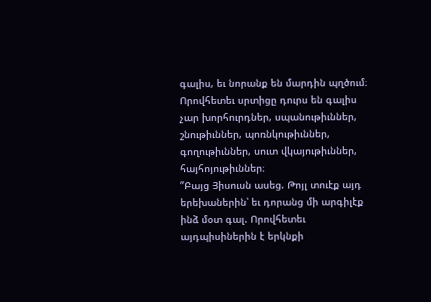գալիս, եւ նորանք են մարդին պղծում։ Որովհետեւ սրտիցը դուրս են գալիս չար խորհուրդներ, սպանութիւններ, շնութիւններ, պոռնկութիւններ, գողութիւններ, սուտ վկայութիւններ, հայհոյութիւններ։
”Բայց Յիսուսն ասեց. Թոյլ տուէք այդ երեխաներին՝ եւ դորանց մի արգիլէք ինձ մօտ գալ. Որովհետեւ այդպիսիներին է երկնքի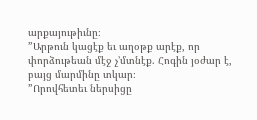արքայութիւնը։
”Արթուն կացէք եւ աղօթք արէք, որ փորձութեան մէջ չ’մտնէք. Հոգին յօժար է, բայց մարմինը տկար։
”Որովհետեւ ներսիցը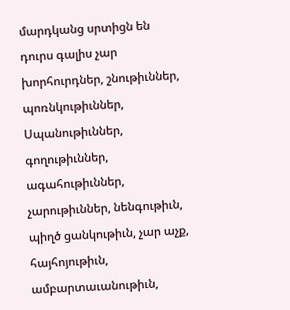մարդկանց սրտիցն են դուրս գալիս չար խորհուրդներ, շնութիւններ, պոռնկութիւններ, Սպանութիւններ, գողութիւններ, ագահութիւններ, չարութիւններ, նենգութիւն, պիղծ ցանկութիւն, չար աչք, հայհոյութիւն, ամբարտաւանութիւն,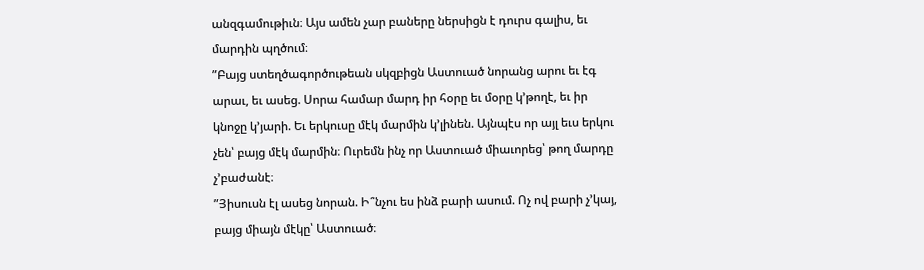անզգամութիւն։ Այս ամեն չար բաները ներսիցն է դուրս գալիս, եւ մարդին պղծում։
”Բայց ստեղծագործութեան սկզբիցն Աստուած նորանց արու եւ էգ արաւ, եւ ասեց. Սորա համար մարդ իր հօրը եւ մօրը կ’թողէ, եւ իր կնոջը կ’յարի. Եւ երկուսը մէկ մարմին կ’լինեն. Այնպէս որ այլ եւս երկու չեն՝ բայց մէկ մարմին։ Ուրեմն ինչ որ Աստուած միաւորեց՝ թող մարդը չ’բաժանէ։
”Յիսուսն էլ ասեց նորան. Ի՞նչու ես ինձ բարի ասում. Ոչ ով բարի չ’կայ, բայց միայն մէկը՝ Աստուած։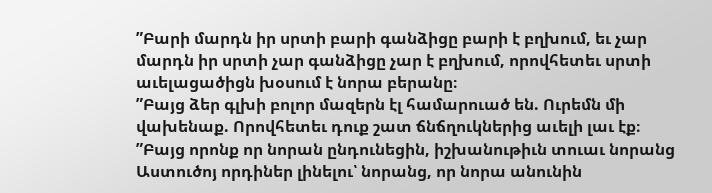”Բարի մարդն իր սրտի բարի գանձիցը բարի է բղխում, եւ չար մարդն իր սրտի չար գանձիցը չար է բղխում, որովհետեւ սրտի աւելացածիցն խօսում է նորա բերանը։
”Բայց ձեր գլխի բոլոր մազերն էլ համարուած են. Ուրեմն մի վախենաք. Որովհետեւ դուք շատ ճնճղուկներից աւելի լաւ էք։
”Բայց որոնք որ նորան ընդունեցին, իշխանութիւն տուաւ նորանց Աստուծոյ որդիներ լինելու՝ նորանց, որ նորա անունին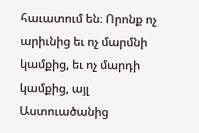հաւատում են։ Որոնք ոչ արիւնից եւ ոչ մարմնի կամքից, եւ ոչ մարդի կամքից, այլ Աստուածանից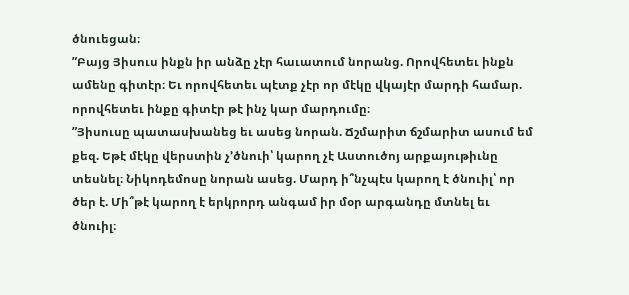ծնուեցան։
”Բայց Յիսուս ինքն իր անձը չէր հաւատում նորանց. Որովհետեւ ինքն ամենը գիտէր։ Եւ որովհետեւ պէտք չէր որ մէկը վկայէր մարդի համար. որովհետեւ ինքը գիտէր թէ ինչ կար մարդումը։
”Յիսուսը պատասխանեց եւ ասեց նորան. Ճշմարիտ ճշմարիտ ասում եմ քեզ. Եթէ մէկը վերստին չ’ծնուի՝ կարող չէ Աստուծոյ արքայութիւնը տեսնել։ Նիկոդեմոսը նորան ասեց. Մարդ ի՞նչպէս կարող է ծնուիլ՝ որ ծեր է. Մի՞թէ կարող է երկրորդ անգամ իր մօր արգանդը մտնել եւ ծնուիլ։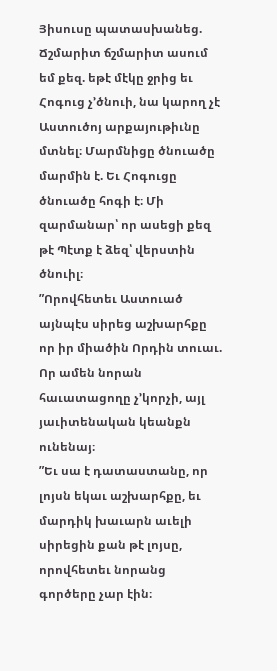Յիսուսը պատասխանեց. Ճշմարիտ ճշմարիտ ասում եմ քեզ. եթէ մէկը ջրից եւ Հոգուց չ’ծնուի, նա կարող չէ Աստուծոյ արքայութիւնը մտնել։ Մարմնիցը ծնուածը մարմին է. Եւ Հոգուցը ծնուածը հոգի է։ Մի զարմանար՝ որ ասեցի քեզ թէ Պէտք է ձեզ՝ վերստին ծնուիլ։
”Որովհետեւ Աստուած այնպէս սիրեց աշխարհքը որ իր միածին Որդին տուաւ. Որ ամեն նորան հաւատացողը չ’կորչի, այլ յաւիտենական կեանքն ունենայ։
”Եւ սա է դատաստանը, որ լոյսն եկաւ աշխարհքը, եւ մարդիկ խաւարն աւելի սիրեցին քան թէ լոյսը, որովհետեւ նորանց գործերը չար էին։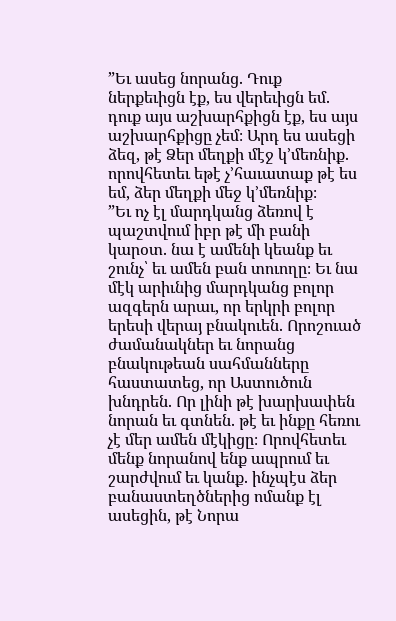”Եւ ասեց նորանց. Դուք ներքեւիցն էք, ես վերեւիցն եմ. դուք այս աշխարհքիցն էք, ես այս աշխարհքիցը չեմ։ Արդ ես ասեցի ձեզ, թէ Ձեր մեղքի մէջ կ’մեռնիք. որովհետեւ եթէ չ’հաւատաք թէ ես եմ, ձեր մեղքի մեջ կ’մեռնիք։
”Եւ ոչ էլ մարդկանց ձեռով է պաշտվում իբր թէ մի բանի կարօտ. նա է ամենի կեանք եւ շունչ՝ եւ ամեն բան տուողը։ Եւ նա մէկ արիւնից մարդկանց բոլոր ազգերն արաւ, որ երկրի բոլոր երեսի վերայ բնակուեն. Որոշուած ժամանակներ եւ նորանց բնակութեան սահմանները հաստատեց, որ Աստուծուն խնդրեն. Որ լինի թէ խարխափեն նորան եւ գտնեն. թէ եւ ինքը հեռու չէ մեր ամեն մէկիցը։ Որովհետեւ մենք նորանով ենք ապրում եւ շարժվում եւ կանք. ինչպէս ձեր բանաստեղծներից ոմանք էլ ասեցին, թէ Նորա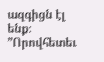ազգիցն էլ ենք։
”Որովհետեւ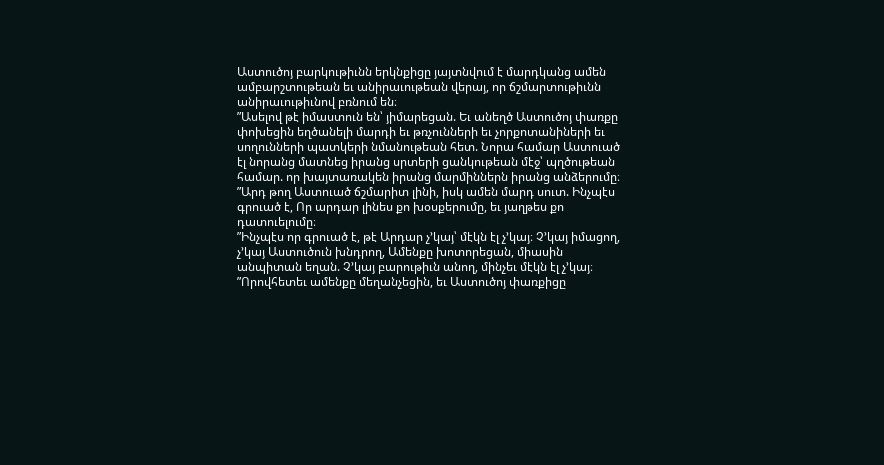Աստուծոյ բարկութիւնն երկնքիցը յայտնվում է մարդկանց ամեն ամբարշտութեան եւ անիրաւութեան վերայ, որ ճշմարտութիւնն անիրաւութիւնով բռնում են։
”Ասելով թէ իմաստուն են՝ յիմարեցան. Եւ անեղծ Աստուծոյ փառքը փոխեցին եղծանելի մարդի եւ թռչունների եւ չորքոտանիների եւ սողունների պատկերի նմանութեան հետ. Նորա համար Աստուած էլ նորանց մատնեց իրանց սրտերի ցանկութեան մէջ՝ պղծութեան համար. որ խայտառակեն իրանց մարմիններն իրանց անձերումը։
”Արդ թող Աստուած ճշմարիտ լինի, իսկ ամեն մարդ սուտ. Ինչպէս գրուած է, Որ արդար լինես քո խօսքերումը, եւ յաղթես քո դատուելումը։
”Ինչպէս որ գրուած է, թէ Արդար չ’կայ՝ մէկն էլ չ’կայ։ Չ’կայ իմացող, չ’կայ Աստուծուն խնդրող, Ամենքը խոտորեցան, միասին անպիտան եղան. Չ’կայ բարութիւն անող, մինչեւ մէկն էլ չ’կայ։
”Որովհետեւ ամենքը մեղանչեցին, եւ Աստուծոյ փառքիցը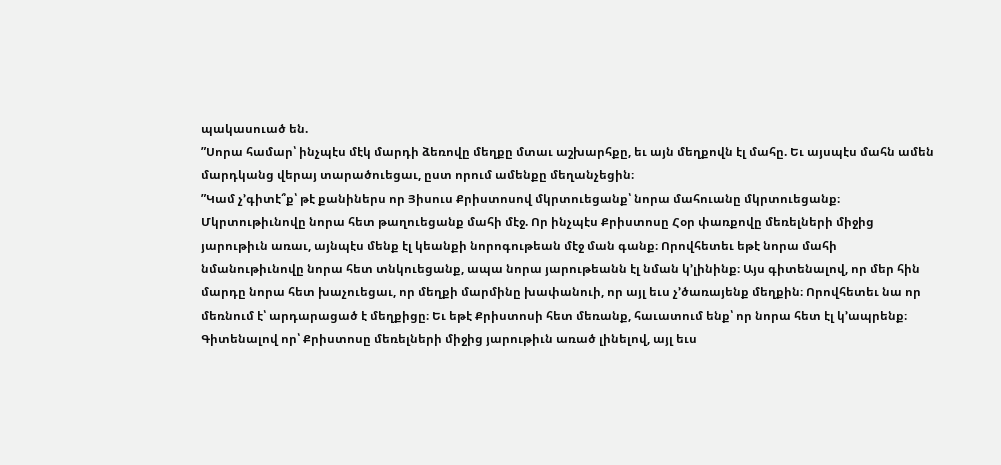պակասուած են.
”Սորա համար՝ ինչպէս մէկ մարդի ձեռովը մեղքը մտաւ աշխարհքը, եւ այն մեղքովն էլ մահը. Եւ այսպէս մահն ամեն մարդկանց վերայ տարածուեցաւ, ըստ որում ամենքը մեղանչեցին։
”Կամ չ’գիտէ՞ք՝ թէ քանիներս որ Յիսուս Քրիստոսով մկրտուեցանք՝ նորա մահուանը մկրտուեցանք։ Մկրտութիւնովը նորա հետ թաղուեցանք մահի մէջ. Որ ինչպէս Քրիստոսը Հօր փառքովը մեռելների միջից յարութիւն առաւ, այնպէս մենք էլ կեանքի նորոգութեան մէջ ման գանք։ Որովհետեւ եթէ նորա մահի նմանութիւնովը նորա հետ տնկուեցանք, ապա նորա յարութեանն էլ նման կ’լինինք։ Այս գիտենալով, որ մեր հին մարդը նորա հետ խաչուեցաւ, որ մեղքի մարմինը խափանուի, որ այլ եւս չ’ծառայենք մեղքին։ Որովհետեւ նա որ մեռնում է՝ արդարացած է մեղքիցը։ Եւ եթէ Քրիստոսի հետ մեռանք, հաւատում ենք՝ որ նորա հետ էլ կ’ապրենք։ Գիտենալով որ՝ Քրիստոսը մեռելների միջից յարութիւն առած լինելով, այլ եւս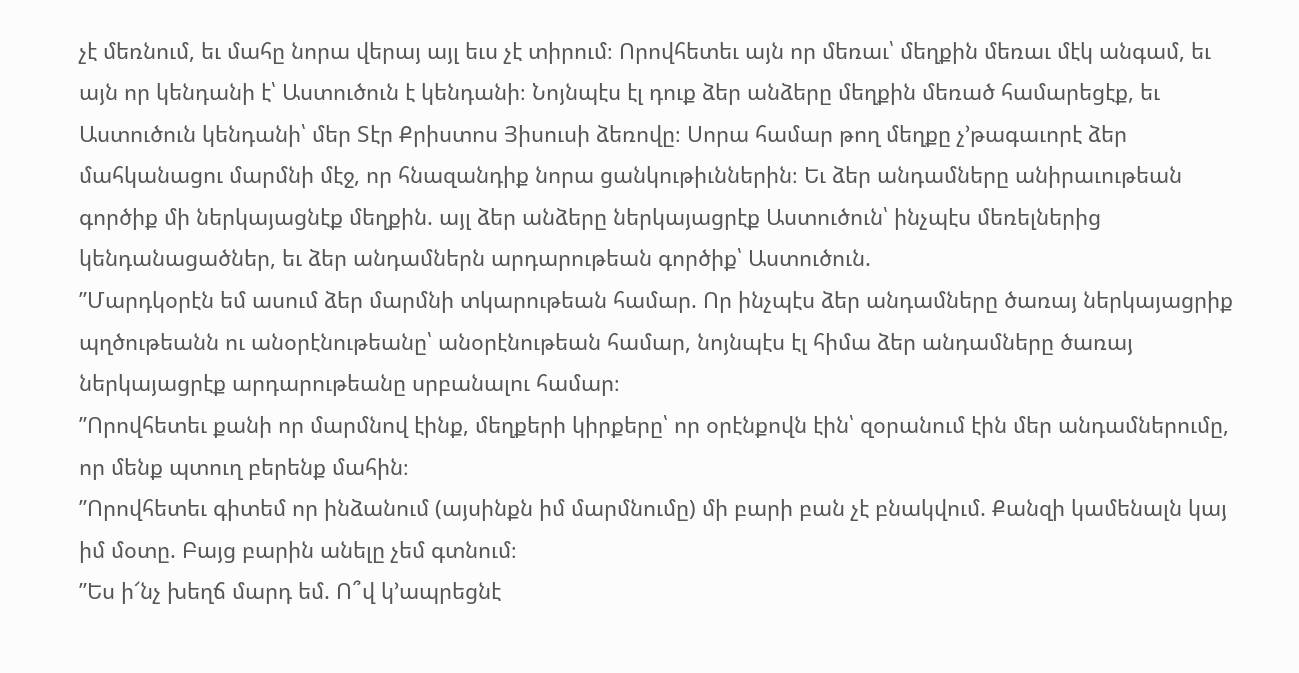չէ մեռնում, եւ մահը նորա վերայ այլ եւս չէ տիրում։ Որովհետեւ այն որ մեռաւ՝ մեղքին մեռաւ մէկ անգամ, եւ այն որ կենդանի է՝ Աստուծուն է կենդանի։ Նոյնպէս էլ դուք ձեր անձերը մեղքին մեռած համարեցէք, եւ Աստուծուն կենդանի՝ մեր Տէր Քրիստոս Յիսուսի ձեռովը։ Սորա համար թող մեղքը չ’թագաւորէ ձեր մահկանացու մարմնի մէջ, որ հնազանդիք նորա ցանկութիւններին։ Եւ ձեր անդամները անիրաւութեան գործիք մի ներկայացնէք մեղքին. այլ ձեր անձերը ներկայացրէք Աստուծուն՝ ինչպէս մեռելներից կենդանացածներ, եւ ձեր անդամներն արդարութեան գործիք՝ Աստուծուն.
”Մարդկօրէն եմ ասում ձեր մարմնի տկարութեան համար. Որ ինչպէս ձեր անդամները ծառայ ներկայացրիք պղծութեանն ու անօրէնութեանը՝ անօրէնութեան համար, նոյնպէս էլ հիմա ձեր անդամները ծառայ ներկայացրէք արդարութեանը սրբանալու համար։
”Որովհետեւ քանի որ մարմնով էինք, մեղքերի կիրքերը՝ որ օրէնքովն էին՝ զօրանում էին մեր անդամներումը, որ մենք պտուղ բերենք մահին։
”Որովհետեւ գիտեմ որ ինձանում (այսինքն իմ մարմնումը) մի բարի բան չէ բնակվում. Քանզի կամենալն կայ իմ մօտը. Բայց բարին անելը չեմ գտնում։
”Ես ի՜նչ խեղճ մարդ եմ. Ո՞վ կ’ապրեցնէ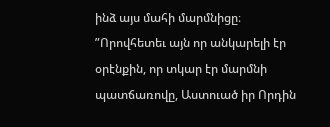ինձ այս մահի մարմնիցը։
”Որովհետեւ այն որ անկարելի էր օրէնքին, որ տկար էր մարմնի պատճառովը, Աստուած իր Որդին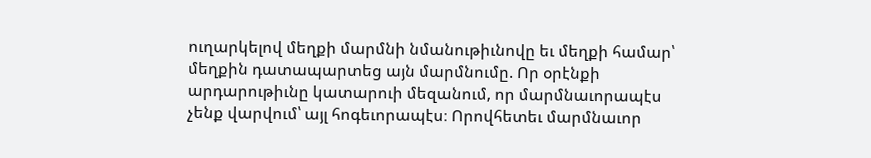ուղարկելով մեղքի մարմնի նմանութիւնովը եւ մեղքի համար՝ մեղքին դատապարտեց այն մարմնումը. Որ օրէնքի արդարութիւնը կատարուի մեզանում, որ մարմնաւորապէս չենք վարվում՝ այլ հոգեւորապէս։ Որովհետեւ մարմնաւոր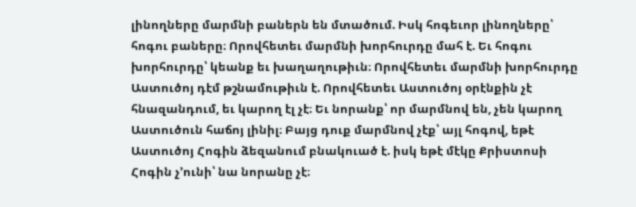լինողները մարմնի բաներն են մտածում. Իսկ հոգեւոր լինողները՝ հոգու բաները։ Որովհետեւ մարմնի խորհուրդը մահ է. Եւ հոգու խորհուրդը՝ կեանք եւ խաղաղութիւն։ Որովհետեւ մարմնի խորհուրդը Աստուծոյ դէմ թշնամութիւն է. Որովհետեւ Աստուծոյ օրէնքին չէ հնազանդում, եւ կարող էլ չէ։ Եւ նորանք՝ որ մարմնով են, չեն կարող Աստուծուն հաճոյ լինիլ։ Բայց դուք մարմնով չէք՝ այլ հոգով, եթէ Աստուծոյ Հոգին ձեզանում բնակուած է. իսկ եթէ մէկը Քրիստոսի Հոգին չ’ունի՝ նա նորանը չէ։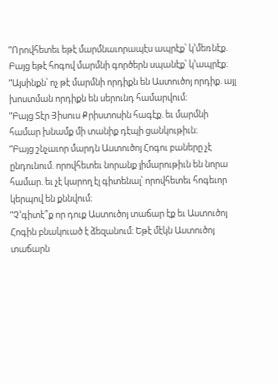”Որովհետեւ եթէ մարմնաւորապէս ապրէք՝ կ’մեռնէք. Բայց եթէ հոգով մարմնի գործերն սպանէք՝ կ’ապրէք։
”Այսինքն՝ ոչ թէ մարմնի որդիքն են Աստուծոյ որդիք. այլ խոստման որդիքն են սերունդ համարվում։
”Բայց Տէր Յիսուս Քրիստոսին հագէք. եւ մարմնի համար խնամք մի տանիք դէպի ցանկութիւն։
”Բայց շնչաւոր մարդն Աստուծոյ Հոգու բաները չէ ընդունում. որովհետեւ նորանք յիմարութիւն են նորա համար. եւ չէ կարող էլ գիտենալ՝ որովհետեւ հոգեւոր կերպով են քննվում։
”Չ’գիտէ՞ք որ դուք Աստուծոյ տաճար էք եւ Աստուծոյ Հոգին բնակուած է ձեզանում։ Եթէ մէկն Աստուծոյ տաճարն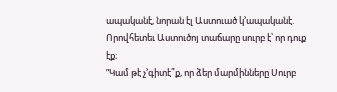ապականէ, նորան էլ Աստուած կ’ապականէ. Որովհետեւ Աստուծոյ տաճարը սուրբ է՝ որ դուք էք։
”Կամ թէ չ’գիտէ՞ք, որ ձեր մարմինները Սուրբ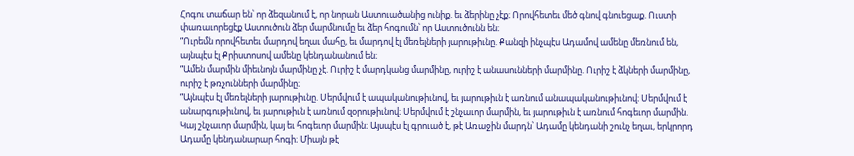Հոգու տաճար են՝ որ ձեզանում է, որ նորան Աստուածանից ունիք. եւ ձերինը չէք։ Որովհետեւ մեծ գնով գնուեցաք. Ուստի փառաւորեցէք Աստուծուն ձեր մարմնումը եւ ձեր հոգումն՝ որ Աստուծունն են։
”Ուրեմն որովհետեւ մարդով եղաւ մահը, եւ մարդով էլ մեռելների յարութիւնը. Քանզի ինչպէս Ադամով ամենը մեռնում են, այնպէս էլ Քրիստոսով ամենը կենդանանում են։
”Ամեն մարմին միեւնոյն մարմինը չէ. Ուրիշ է մարդկանց մարմինը, ուրիշ է անասունների մարմինը. Ուրիշ է ձկների մարմինը, ուրիշ է թռչունների մարմինը։
”Այնպէս էլ մեռելների յարութիւնը. Սերմվում է ապականութիւնով, եւ յարութիւն է առնում անապականութիւնով։ Սերմվում է անարգութիւնով, եւ յարութիւն է առնում զօրութիւնով։ Սերմվում է շնչաւոր մարմին, եւ յարութիւն է առնում հոգեւոր մարմին. Կայ շնչաւոր մարմին, կայ եւ հոգեւոր մարմին։ Այսպէս էլ գրուած է, թէ Առաջին մարդն՝ Ադամը կենդանի շունչ եղաւ, երկրորդ Ադամը կենդանարար հոգի։ Միայն թէ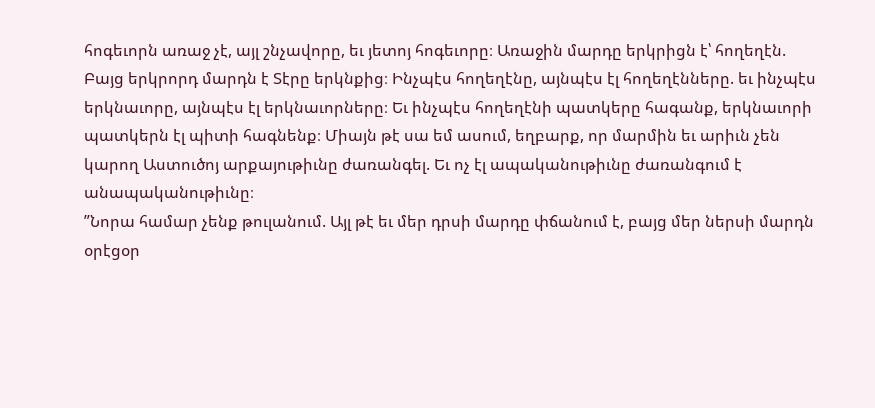հոգեւորն առաջ չէ, այլ շնչավորը, եւ յետոյ հոգեւորը։ Առաջին մարդը երկրիցն է՝ հողեղէն. Բայց երկրորդ մարդն է Տէրը երկնքից։ Ինչպէս հողեղէնը, այնպէս էլ հողեղէնները. եւ ինչպէս երկնաւորը, այնպէս էլ երկնաւորները։ Եւ ինչպէս հողեղէնի պատկերը հագանք, երկնաւորի պատկերն էլ պիտի հագնենք։ Միայն թէ սա եմ ասում, եղբարք, որ մարմին եւ արիւն չեն կարող Աստուծոյ արքայութիւնը ժառանգել. Եւ ոչ էլ ապականութիւնը ժառանգում է անապականութիւնը։
”Նորա համար չենք թուլանում. Այլ թէ եւ մեր դրսի մարդը փճանում է, բայց մեր ներսի մարդն օրէցօր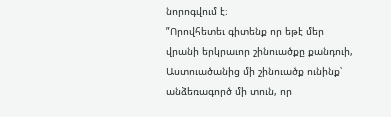նորոգվում է։
”Որովհետեւ գիտենք որ եթէ մեր վրանի երկրաւոր շինուածքը քանդուի, Աստուածանից մի շինուածք ունինք՝ անձեռագործ մի տուն, որ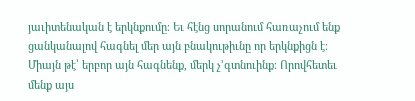յաւիտենական է երկնքումը։ Եւ հէնց սորանում հառաչում ենք ցանկանալով հագնել մեր այն բնակութիւնը որ երկնքիցն է։ Միայն թէ՝ երբոր այն հագնենք, մերկ չ’գտնուինք։ Որովհետեւ մենք այս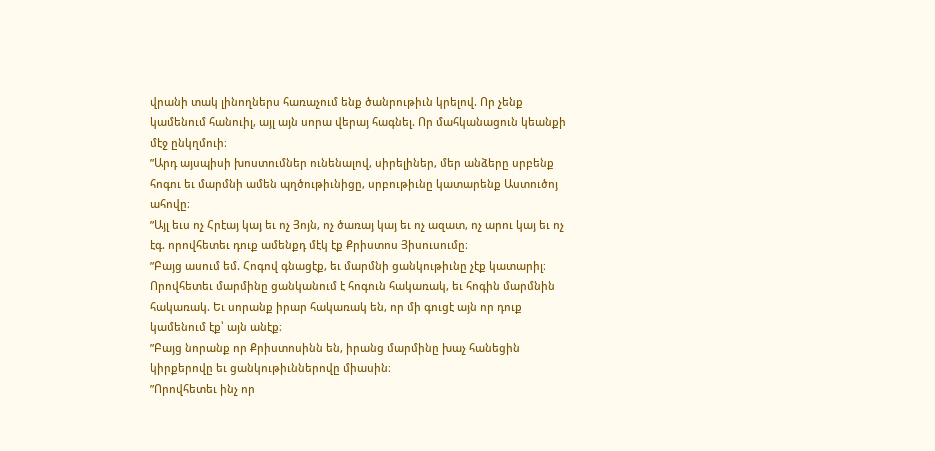վրանի տակ լինողներս հառաչում ենք ծանրութիւն կրելով. Որ չենք կամենում հանուիլ, այլ այն սորա վերայ հագնել. Որ մահկանացուն կեանքի մէջ ընկղմուի։
”Արդ այսպիսի խոստումներ ունենալով, սիրելիներ, մեր անձերը սրբենք հոգու եւ մարմնի ամեն պղծութիւնիցը, սրբութիւնը կատարենք Աստուծոյ ահովը։
”Այլ եւս ոչ Հրէայ կայ եւ ոչ Յոյն, ոչ ծառայ կայ եւ ոչ ազատ, ոչ արու կայ եւ ոչ էգ. որովհետեւ դուք ամենքդ մէկ էք Քրիստոս Յիսուսումը։
”Բայց ասում եմ. Հոգով գնացէք, եւ մարմնի ցանկութիւնը չէք կատարիլ։ Որովհետեւ մարմինը ցանկանում է հոգուն հակառակ, եւ հոգին մարմնին հակառակ. Եւ սորանք իրար հակառակ են, որ մի գուցէ այն որ դուք կամենում էք՝ այն անէք։
”Բայց նորանք որ Քրիստոսինն են, իրանց մարմինը խաչ հանեցին կիրքերովը եւ ցանկութիւններովը միասին։
”Որովհետեւ ինչ որ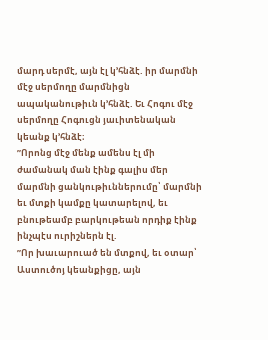մարդ սերմէ, այն էլ կ’հնձէ. իր մարմնի մէջ սերմողը մարմնիցն ապականութիւն կ’հնձէ. Եւ Հոգու մէջ սերմողը Հոգուցն յաւիտենական կեանք կ’հնձէ։
”Որոնց մէջ մենք ամենս էլ մի ժամանակ ման էինք գալիս մեր մարմնի ցանկութիւններումը՝ մարմնի եւ մտքի կամքը կատարելով, եւ բնութեամբ բարկութեան որդիք էինք ինչպէս ուրիշներն էլ.
”Որ խաւարուած են մտքով, եւ օտար՝ Աստուծոյ կեանքիցը, այն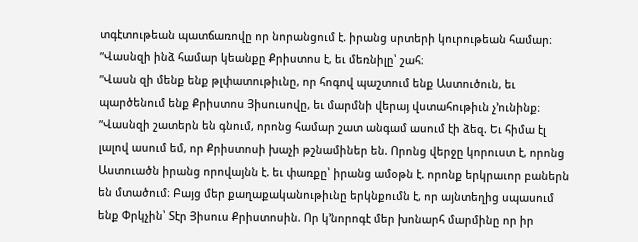տգէտութեան պատճառովը որ նորանցում է. իրանց սրտերի կուրութեան համար։
”Վասնզի ինձ համար կեանքը Քրիստոս է, եւ մեռնիլը՝ շահ։
”Վասն զի մենք ենք թլփատութիւնը, որ հոգով պաշտում ենք Աստուծուն, եւ պարծենում ենք Քրիստոս Յիսուսովը, եւ մարմնի վերայ վստահութիւն չ’ունինք։
”Վասնզի շատերն են գնում, որոնց համար շատ անգամ ասում էի ձեզ. Եւ հիմա էլ լալով ասում եմ, որ Քրիստոսի խաչի թշնամիներ են. Որոնց վերջը կորուստ է, որոնց Աստուածն իրանց որովայնն է. եւ փառքը՝ իրանց ամօթն է. որոնք երկրաւոր բաներն են մտածում։ Բայց մեր քաղաքականութիւնը երկնքումն է, որ այնտեղից սպասում ենք Փրկչին՝ Տէր Յիսուս Քրիստոսին. Որ կ’նորոգէ մեր խոնարհ մարմինը որ իր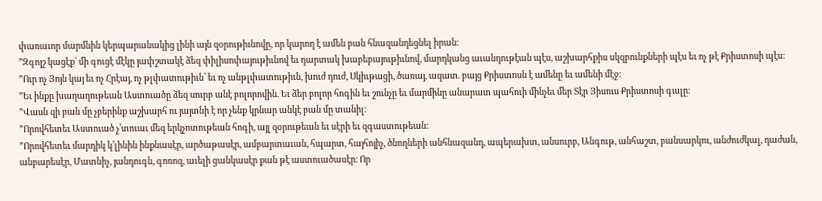փառաւոր մարմնին կերպարանակից լինի այն զօրութիւնովը, որ կարող է ամեն բան հնազանդեցնել իրան։
”Զգոյշ կացէք՝ մի գուցէ մէկը յափշտակէ ձեզ փիլիսոփայութիւնով եւ դարտակ խաբեբայութիւնով, մարդկանց աւանդութէան պէս, աշխարհքիս սկզբունքների պէս եւ ոչ թէ Քրիստոսի պէս։
”Ուր ոչ Յոյն կայ եւ ոչ Հրէայ, ոչ թլփատութիւն՝ եւ ոչ անթլփատութիւն, խուժ դուժ, Սկիւթացի, ծառայ, ազատ. բայց Քրիստոսն է ամենը եւ ամենի մէջ։
”Եւ ինքը խաղաղութեան Աստուածը ձեզ սուրբ անէ բոլորովին. Եւ ձեր բոլոր հոգին եւ շունչը եւ մարմինը անարատ պահուի մինչեւ մեր Տէր Յիսուս Քրիստոսի գալը։
”Վասն զի բան մը չբերինք աշխարհ ու յայտնի է որ չենք կրնար անկէ բան մը տանիլ։
”Որովհետեւ Աստուած չ’տուաւ մեզ երկչոտութեան հոգի, այլ զօրութեան եւ սէրի եւ զգաստութեան։
”Որովհետեւ մարդիկ կ’լինին ինքնասէր, արծաթասէր, ամբարտաւան, հպարտ, հայհոյիչ, ծնողների անհնազանդ, ապերախտ, անսուրբ, Անգութ, անհաշտ, բանսարկու, անժուժկալ, դաժան, անբարեսէր, Մատնիչ, յանդուգն, գոռոզ, աւելի ցանկասէր քան թէ աստուածասէր։ Որ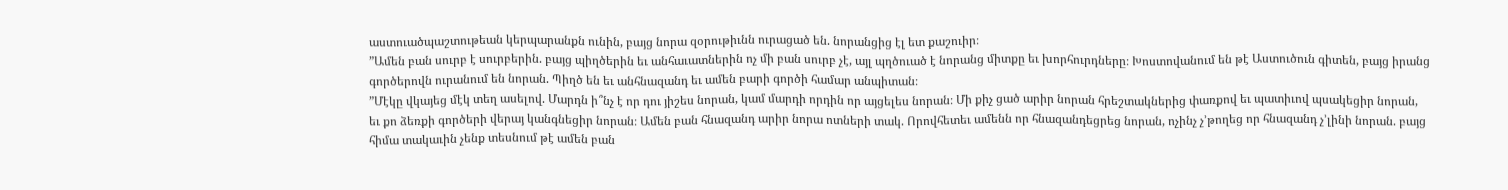աստուածպաշտութեան կերպարանքն ունին, բայց նորա զօրութիւնն ուրացած են. նորանցից էլ ետ քաշուիր։
”Ամեն բան սուրբ է սուրբերին. բայց պիղծերին եւ անհաւատներին ոչ մի բան սուրբ չէ, այլ պղծուած է նորանց միտքը եւ խորհուրդները։ Խոստովանում են թէ Աստուծուն գիտեն, բայց իրանց գործերովն ուրանում են նորան. Պիղծ են եւ անհնազանդ եւ ամեն բարի գործի համար անպիտան։
”Մէկը վկայեց մէկ տեղ ասելով. Մարդն ի՞նչ է որ դու յիշես նորան, կամ մարդի որդին որ այցելես նորան։ Մի քիչ ցած արիր նորան հրեշտակներից փառքով եւ պատիւով պսակեցիր նորան, եւ քո ձեռքի գործերի վերայ կանգնեցիր նորան։ Ամեն բան հնազանդ արիր նորա ոտների տակ. Որովհետեւ ամենն որ հնազանդեցրեց նորան, ոչինչ չ’թողեց որ հնազանդ չ’լինի նորան. բայց հիմա տակաւին չենք տեսնում թէ ամեն բան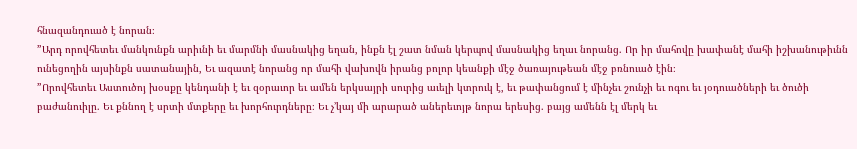հնազանդուած է նորան։
”Արդ որովհետեւ մանկունքն արիւնի եւ մարմնի մասնակից եղան, ինքն էլ շատ նման կերպով մասնակից եղաւ նորանց. Որ իր մահովը խափանէ մահի իշխանութիւնն ունեցողին այսինքն սատանային, Եւ ազատէ նորանց որ մահի վախովն իրանց բոլոր կեանքի մէջ ծառայութեան մէջ բռնուած էին։
”Որովհետեւ Աստուծոյ խօսքը կենդանի է եւ զօրաւոր եւ ամեն երկսայրի սուրից աւելի կտրուկ է, եւ թափանցում է մինչեւ շունչի եւ ոգու եւ յօդուածների եւ ծուծի բաժանուիլը. Եւ քննող է սրտի մտքերը եւ խորհուրդները։ Եւ չ’կայ մի արարած աներեւոյթ նորա երեսից. բայց ամենն էլ մերկ եւ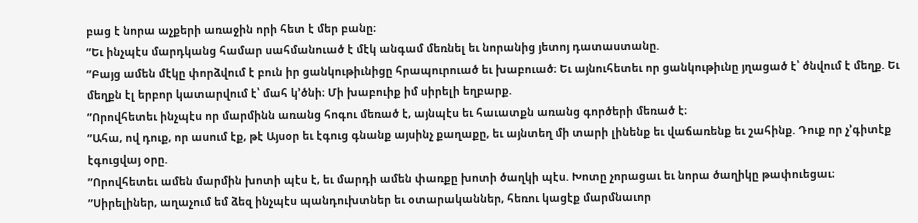բաց է նորա աչքերի առաջին որի հետ է մեր բանը։
”Եւ ինչպէս մարդկանց համար սահմանուած է մէկ անգամ մեռնել եւ նորանից յետոյ դատաստանը.
”Բայց ամեն մէկը փորձվում է բուն իր ցանկութիւնիցը հրապուրուած եւ խաբուած։ Եւ այնուհետեւ որ ցանկութիւնը յղացած է՝ ծնվում է մեղք. Եւ մեղքն էլ երբոր կատարվում է՝ մահ կ’ծնի։ Մի խաբուիք իմ սիրելի եղբարք.
”Որովհետեւ ինչպէս որ մարմինն առանց հոգու մեռած է, այնպէս եւ հաւատքն առանց գործերի մեռած է։
”Ահա, ով դուք, որ ասում էք, թէ Այսօր եւ էգուց գնանք այսինչ քաղաքը, եւ այնտեղ մի տարի լինենք եւ վաճառենք եւ շահինք. Դուք որ չ’գիտէք էգուցվայ օրը.
”Որովհետեւ ամեն մարմին խոտի պէս է, եւ մարդի ամեն փառքը խոտի ծաղկի պէս. Խոտը չորացաւ եւ նորա ծաղիկը թափուեցաւ։
”Սիրելիներ, աղաչում եմ ձեզ ինչպէս պանդուխտներ եւ օտարականներ, հեռու կացէք մարմնաւոր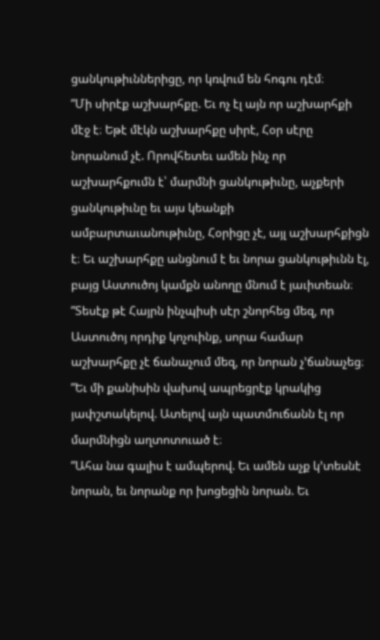ցանկութիւններիցը, որ կռվում են հոգու դէմ։
”Մի սիրէք աշխարհքը. Եւ ոչ էլ այն որ աշխարհքի մէջ է։ Եթէ մէկն աշխարհքը սիրէ, Հօր սէրը նորանում չէ. Որովհետեւ ամեն ինչ որ աշխարհքումն է՝ մարմնի ցանկութիւնը, աչքերի ցանկութիւնը եւ այս կեանքի ամբարտաւանութիւնը, Հօրիցը չէ, այլ աշխարհքիցն է։ Եւ աշխարհքը անցնում է եւ նորա ցանկութիւնն էլ, բայց Աստուծոյ կամքն անողը մնում է յաւիտեան։
”Տեսէք թէ Հայրն ինչպիսի սէր շնորհեց մեզ, որ Աստուծոյ որդիք կոչուինք, սորա համար աշխարհքը չէ ճանաչում մեզ, որ նորան չ’ճանաչեց։
”Եւ մի քանիսին վախով ապրեցրէք կրակից յափշտակելով. Ատելով այն պատմուճանն էլ որ մարմնիցն աղտոտուած է։
”Ահա նա գալիս է ամպերով. Եւ ամեն աչք կ’տեսնէ նորան, եւ նորանք որ խոցեցին նորան. Եւ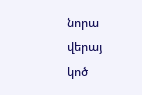նորա վերայ կոծ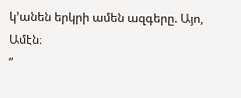կ’անեն երկրի ամեն ազգերը. Այո, Ամէն։
”